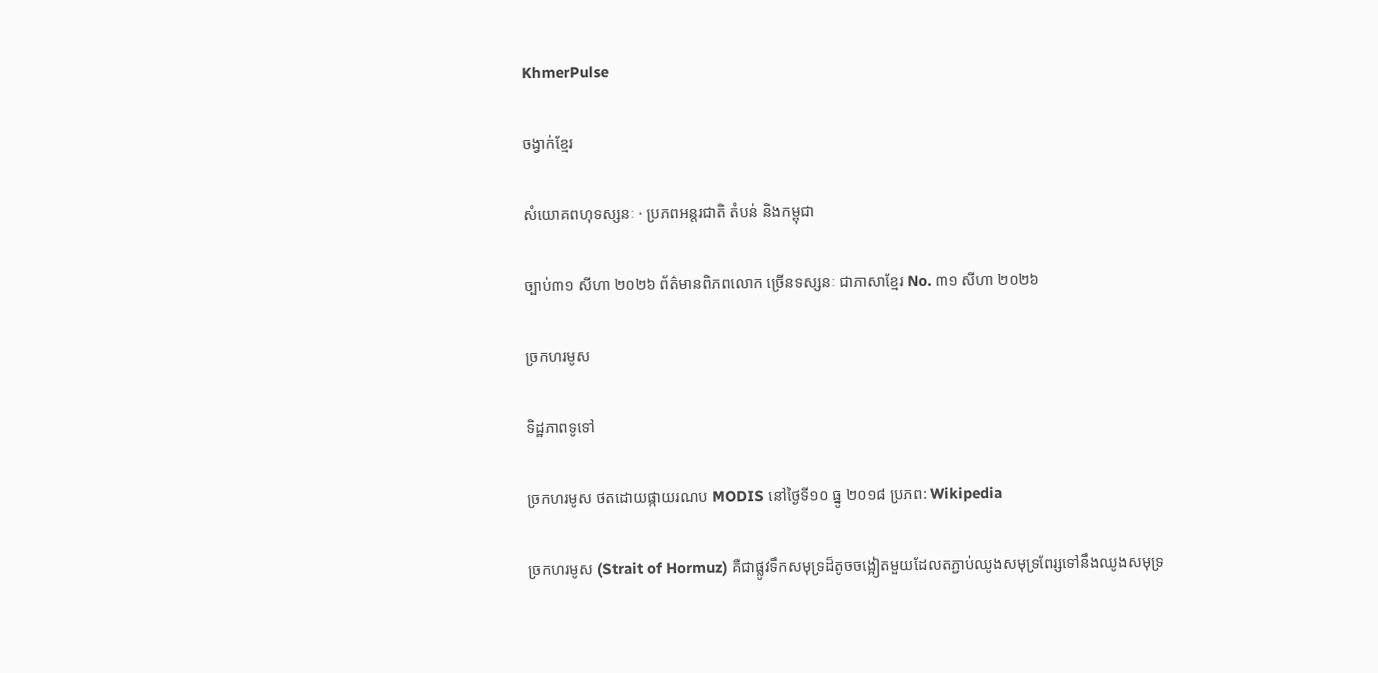KhmerPulse

ចង្វាក់ខ្មែរ

សំយោគពហុទស្សនៈ · ប្រភពអន្តរជាតិ តំបន់ និងកម្ពុជា

ច្បាប់៣១ សីហា ២០២៦ ព័ត៌មានពិភពលោក ច្រើនទស្សនៈ ជាភាសាខ្មែរ No. ៣១ សីហា ២០២៦

ច្រកហរមូស

ទិដ្ឋភាពទូទៅ

ច្រកហរមូស ថតដោយផ្កាយរណប MODIS នៅថ្ងៃទី១០ ធ្នូ ២០១៨ ប្រភព: Wikipedia

ច្រកហរមូស (Strait of Hormuz) គឺជាផ្លូវទឹកសមុទ្រដ៏តូចចង្អៀតមួយដែលតភ្ជាប់ឈូងសមុទ្រពែរ្សទៅនឹងឈូងសមុទ្រ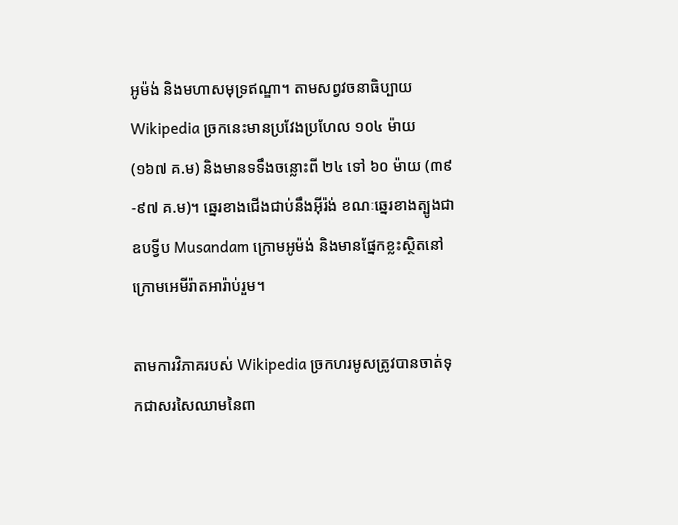អូម៉ង់ និងមហាសមុទ្រឥណ្ឌា។ តាមសព្វវចនាធិប្បាយ Wikipedia ច្រកនេះមានប្រវែងប្រហែល ១០៤ ម៉ាយ (១៦៧ គ.ម) និងមានទទឹងចន្លោះពី ២៤ ទៅ ៦០ ម៉ាយ (៣៩-៩៧ គ.ម)។ ឆ្នេរខាងជើងជាប់នឹងអ៊ីរ៉ង់ ខណៈឆ្នេរខាងត្បូងជាឧបទ្វីប Musandam ក្រោមអូម៉ង់ និងមានផ្នែកខ្លះស្ថិតនៅក្រោមអេមីរ៉ាតអារ៉ាប់រួម។

តាមការវិភាគរបស់ Wikipedia ច្រកហរមូសត្រូវបានចាត់ទុកជាសរសៃឈាមនៃពា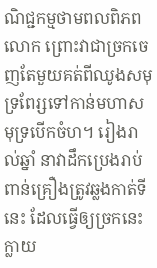ណិជ្ជកម្មថាមពលពិភពលោក ព្រោះវាជាច្រកចេញតែមួយគត់ពីឈូងសមុទ្រពែរ្សទៅកាន់មហាសមុទ្របើកចំហ។ រៀងរាល់ឆ្នាំ នាវាដឹកប្រេងរាប់ពាន់គ្រឿងត្រូវឆ្លងកាត់ទីនេះ ដែលធ្វើឲ្យច្រកនេះក្លាយ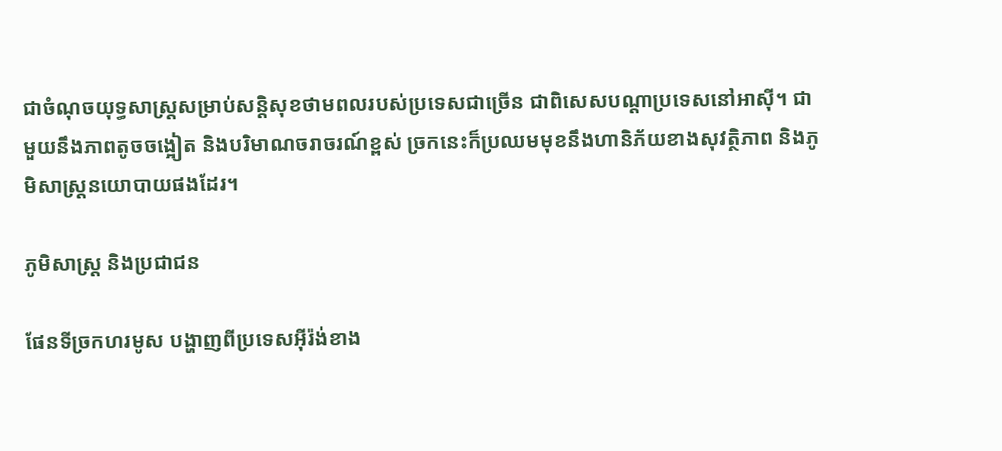ជាចំណុចយុទ្ធសាស្ត្រសម្រាប់សន្តិសុខថាមពលរបស់ប្រទេសជាច្រើន ជាពិសេសបណ្តាប្រទេសនៅអាស៊ី។ ជាមួយនឹងភាពតូចចង្អៀត និងបរិមាណចរាចរណ៍ខ្ពស់ ច្រកនេះក៏ប្រឈមមុខនឹងហានិភ័យខាងសុវត្ថិភាព និងភូមិសាស្ត្រនយោបាយផងដែរ។

ភូមិសាស្ត្រ និងប្រជាជន

ផែនទីច្រកហរមូស បង្ហាញពីប្រទេសអ៊ីរ៉ង់ខាង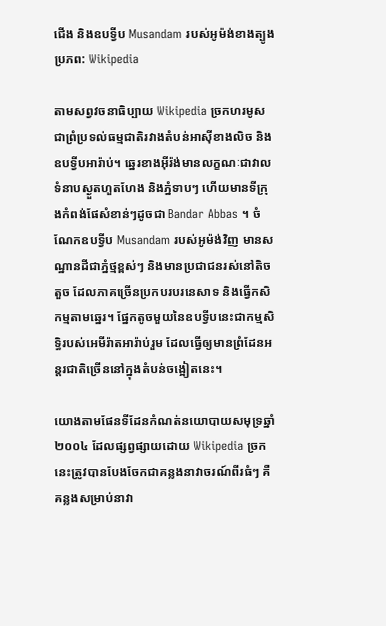ជើង និងឧបទ្វីប Musandam របស់អូម៉ង់ខាងត្បូង ប្រភព: Wikipedia

តាមសព្វវចនាធិប្បាយ Wikipedia ច្រកហរមូសជាព្រំប្រទល់ធម្មជាតិរវាងតំបន់អាស៊ីខាងលិច និងឧបទ្វីបអារ៉ាប់។ ឆ្នេរខាងអ៊ីរ៉ង់មានលក្ខណៈជាវាលទំនាបស្ងួតហួតហែង និងភ្នំទាបៗ ហើយមានទីក្រុងកំពង់ផែសំខាន់ៗដូចជា Bandar Abbas ។ ចំណែកឧបទ្វីប Musandam របស់អូម៉ង់វិញ មានសណ្ឋានដីជាភ្នំថ្មខ្ពស់ៗ និងមានប្រជាជនរស់នៅតិចតួច ដែលភាគច្រើនប្រកបរបរនេសាទ និងធ្វើកសិកម្មតាមឆ្នេរ។ ផ្នែកតូចមួយនៃឧបទ្វីបនេះជាកម្មសិទ្ធិរបស់អេមីរ៉ាតអារ៉ាប់រួម ដែលធ្វើឲ្យមានព្រំដែនអន្តរជាតិច្រើននៅក្នុងតំបន់ចង្អៀតនេះ។

យោងតាមផែនទីដែនកំណត់នយោបាយសមុទ្រឆ្នាំ ២០០៤ ដែលផ្សព្វផ្សាយដោយ Wikipedia ច្រកនេះត្រូវបានបែងចែកជាគន្លងនាវាចរណ៍ពីរធំៗ គឺគន្លងសម្រាប់នាវា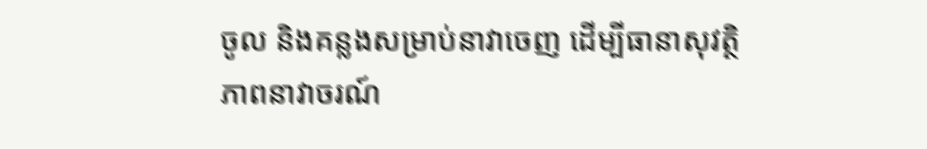ចូល និងគន្លងសម្រាប់នាវាចេញ ដើម្បីធានាសុវត្ថិភាពនាវាចរណ៍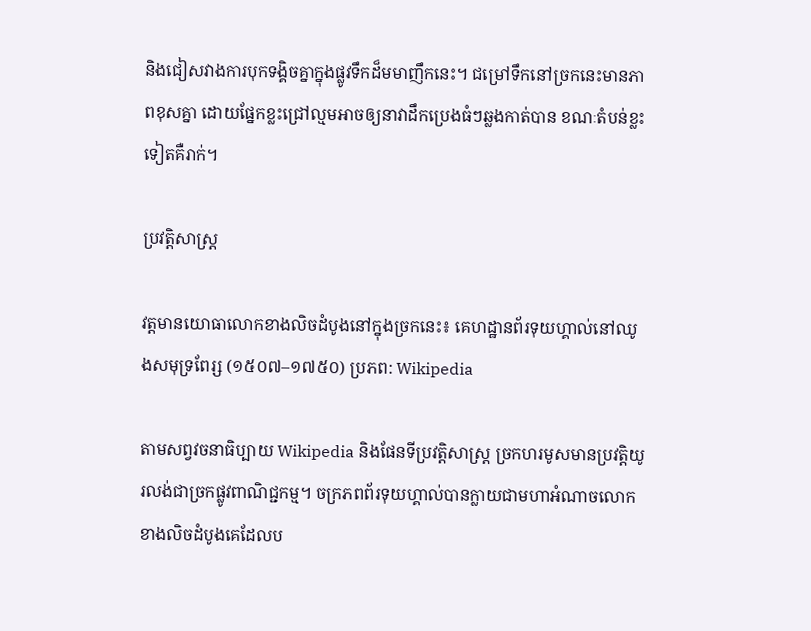និងជៀសវាងការបុកទង្គិចគ្នាក្នុងផ្លូវទឹកដ៏មមាញឹកនេះ។ ជម្រៅទឹកនៅច្រកនេះមានភាពខុសគ្នា ដោយផ្នែកខ្លះជ្រៅល្មមអាចឲ្យនាវាដឹកប្រេងធំៗឆ្លងកាត់បាន ខណៈតំបន់ខ្លះទៀតគឺរាក់។

ប្រវត្តិសាស្ត្រ

វត្តមានយោធាលោកខាងលិចដំបូងនៅក្នុងច្រកនេះ៖ គេហដ្ឋានព័រទុយហ្គាល់នៅឈូងសមុទ្រពែរ្ស (១៥០៧–១៧៥០) ប្រភព: Wikipedia

តាមសព្វវចនាធិប្បាយ Wikipedia និងផែនទីប្រវត្តិសាស្ត្រ ច្រកហរមូសមានប្រវត្តិយូរលង់ជាច្រកផ្លូវពាណិជ្ជកម្ម។ ចក្រភពព័រទុយហ្គាល់បានក្លាយជាមហាអំណាចលោកខាងលិចដំបូងគេដែលប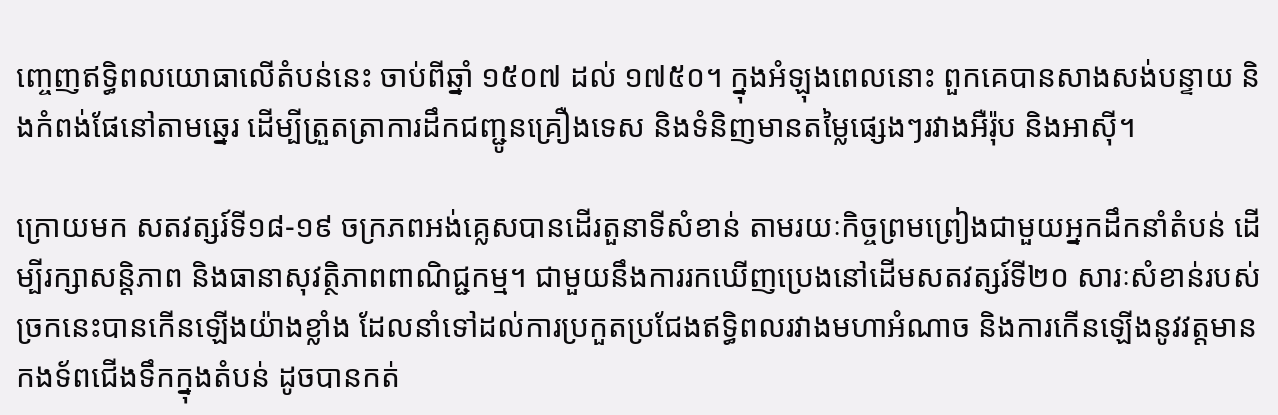ញ្ចេញឥទ្ធិពលយោធាលើតំបន់នេះ ចាប់ពីឆ្នាំ ១៥០៧ ដល់ ១៧៥០។ ក្នុងអំឡុងពេលនោះ ពួកគេបានសាងសង់បន្ទាយ និងកំពង់ផែនៅតាមឆ្នេរ ដើម្បីត្រួតត្រាការដឹកជញ្ជូនគ្រឿងទេស និងទំនិញមានតម្លៃផ្សេងៗរវាងអឺរ៉ុប និងអាស៊ី។

ក្រោយមក សតវត្សរ៍ទី១៨-១៩ ចក្រភពអង់គ្លេសបានដើរតួនាទីសំខាន់ តាមរយៈកិច្ចព្រមព្រៀងជាមួយអ្នកដឹកនាំតំបន់ ដើម្បីរក្សាសន្តិភាព និងធានាសុវត្ថិភាពពាណិជ្ជកម្ម។ ជាមួយនឹងការរកឃើញប្រេងនៅដើមសតវត្សរ៍ទី២០ សារៈសំខាន់របស់ច្រកនេះបានកើនឡើងយ៉ាងខ្លាំង ដែលនាំទៅដល់ការប្រកួតប្រជែងឥទ្ធិពលរវាងមហាអំណាច និងការកើនឡើងនូវវត្តមានកងទ័ពជើងទឹកក្នុងតំបន់ ដូចបានកត់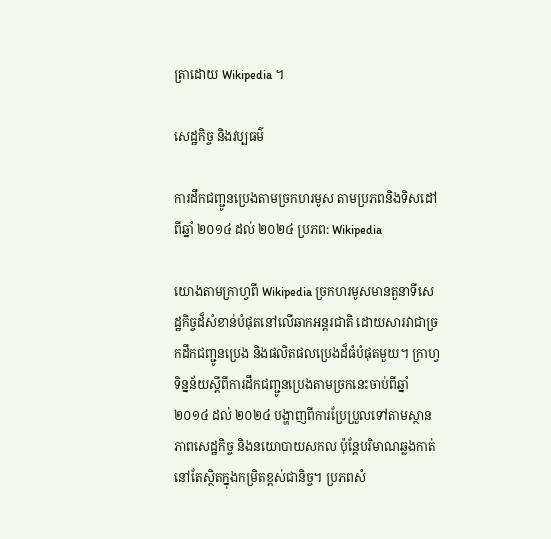ត្រាដោយ Wikipedia ។

សេដ្ឋកិច្ច និងវប្បធម៌

ការដឹកជញ្ជូនប្រេងតាមច្រកហរមូស តាមប្រភពនិងទិសដៅ ពីឆ្នាំ ២០១៤ ដល់ ២០២៤ ប្រភព: Wikipedia

យោងតាមក្រាហ្វពី Wikipedia ច្រកហរមូសមានតួនាទីសេដ្ឋកិច្ចដ៏សំខាន់បំផុតនៅលើឆាកអន្តរជាតិ ដោយសារវាជាច្រកដឹកជញ្ជូនប្រេង និងផលិតផលប្រេងដ៏ធំបំផុតមួយ។ ក្រាហ្វទិន្នន័យស្តីពីការដឹកជញ្ជូនប្រេងតាមច្រកនេះចាប់ពីឆ្នាំ ២០១៤ ដល់ ២០២៤ បង្ហាញពីការប្រែប្រួលទៅតាមស្ថានភាពសេដ្ឋកិច្ច និងនយោបាយសកល ប៉ុន្តែបរិមាណឆ្លងកាត់នៅតែស្ថិតក្នុងកម្រិតខ្ពស់ជានិច្ច។ ប្រភពសំ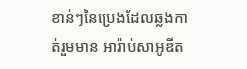ខាន់ៗនៃប្រេងដែលឆ្លងកាត់រួមមាន អារ៉ាប់សាអូឌីត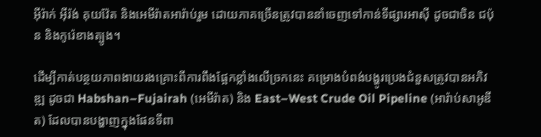អ៊ីរ៉ាក់ អ៊ីរ៉ង់ គុយវ៉ែត និងអេមីរ៉ាតអារ៉ាប់រួម ដោយភាគច្រើនត្រូវបាននាំចេញទៅកាន់ទីផ្សារអាស៊ី ដូចជាចិន ជប៉ុន និងកូរ៉េខាងត្បូង។

ដើម្បីកាត់បន្ថយភាពងាយរងគ្រោះពីការពឹងផ្អែកខ្លាំងលើច្រកនេះ គម្រោងបំពង់បង្ហូរប្រេងជំនួសត្រូវបានអភិវឌ្ឍ ដូចជា Habshan–Fujairah (អេមីរ៉ាត) និង East–West Crude Oil Pipeline (អារ៉ាប់សាអូឌីត) ដែលបានបង្ហាញក្នុងផែនទីពា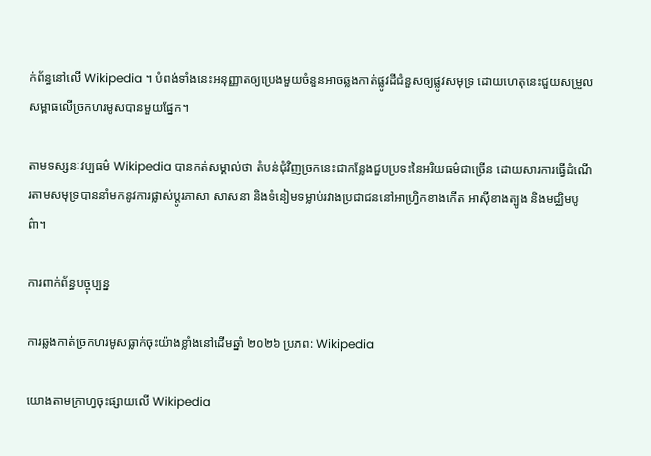ក់ព័ន្ធនៅលើ Wikipedia ។ បំពង់ទាំងនេះអនុញ្ញាតឲ្យប្រេងមួយចំនួនអាចឆ្លងកាត់ផ្លូវដីជំនួសឲ្យផ្លូវសមុទ្រ ដោយហេតុនេះជួយសម្រួលសម្ពាធលើច្រកហរមូសបានមួយផ្នែក។

តាមទស្សនៈវប្បធម៌ Wikipedia បានកត់សម្គាល់ថា តំបន់ជុំវិញច្រកនេះជាកន្លែងជួបប្រទះនៃអរិយធម៌ជាច្រើន ដោយសារការធ្វើដំណើរតាមសមុទ្របាននាំមកនូវការផ្លាស់ប្តូរភាសា សាសនា និងទំនៀមទម្លាប់រវាងប្រជាជននៅអាហ្វ្រិកខាងកើត អាស៊ីខាងត្បូង និងមជ្ឈិមបូព៌ា។

ការពាក់ព័ន្ធបច្ចុប្បន្ន

ការឆ្លងកាត់ច្រកហរមូសធ្លាក់ចុះយ៉ាងខ្លាំងនៅដើមឆ្នាំ ២០២៦ ប្រភព: Wikipedia

យោងតាមក្រាហ្វចុះផ្សាយលើ Wikipedia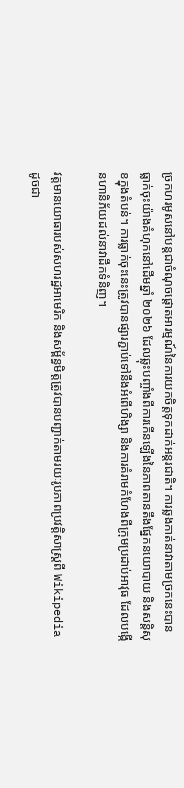ច្រកហរមូសនៅបន្តជាចំណុចផ្តោតអារម្មណ៍នៃការយកចិត្តទុកដាក់អន្តរជាតិ។ ការឆ្លងកាត់នាវាតាមច្រកនេះបានធ្លាក់ចុះយ៉ាងគំហុកនៅដើមឆ្នាំ ២០២៦ ដែលឆ្លុះបញ្ចាំងពីការកើនឡើងនៃភាពតានតឹងផ្នែកនយោបាយ និងសន្តិសុខក្នុងតំបន់។ ការធ្លាក់ចុះនេះត្រូវបានផ្សារភ្ជាប់ទៅនឹងអំពើហិង្សា និងការគំរាមកំហែងពីក្រុមប្រដាប់អាវុធ ដែលបង្កើនហានិភ័យដល់នាវាដឹកទំនិញ។

វត្តមានយោធារបស់សហរដ្ឋអាមេរិក និងសម្ព័ន្ធមិត្តត្រូវបានបញ្ជាក់តាមរយៈរូបភាពប្រវត្តិសាស្ត្រពី Wikipedia ដូចជា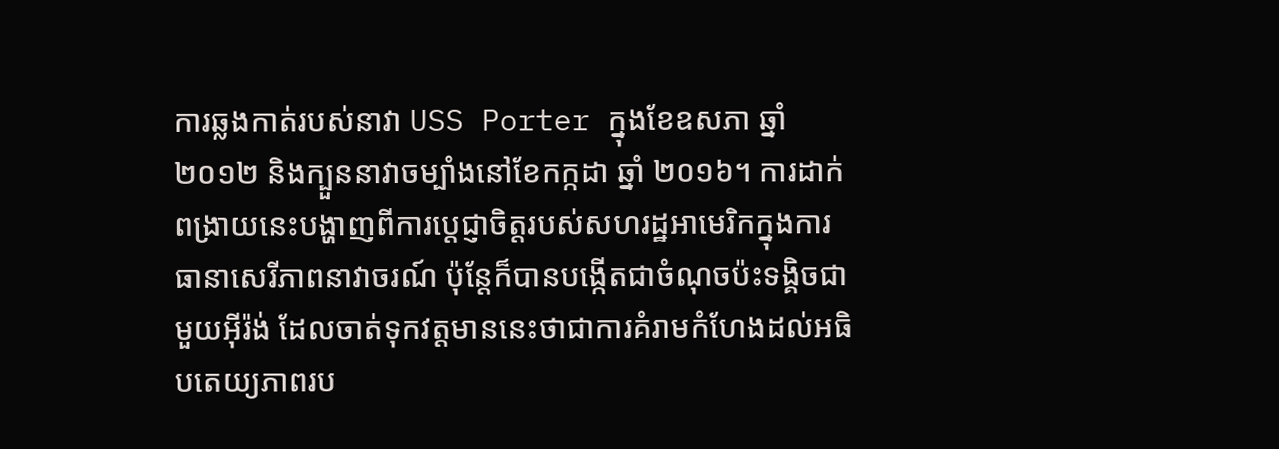ការឆ្លងកាត់របស់នាវា USS Porter ក្នុងខែឧសភា ឆ្នាំ ២០១២ និងក្បួននាវាចម្បាំងនៅខែកក្កដា ឆ្នាំ ២០១៦។ ការដាក់ពង្រាយនេះបង្ហាញពីការប្តេជ្ញាចិត្តរបស់សហរដ្ឋអាមេរិកក្នុងការធានាសេរីភាពនាវាចរណ៍ ប៉ុន្តែក៏បានបង្កើតជាចំណុចប៉ះទង្គិចជាមួយអ៊ីរ៉ង់ ដែលចាត់ទុកវត្តមាននេះថាជាការគំរាមកំហែងដល់អធិបតេយ្យភាពរប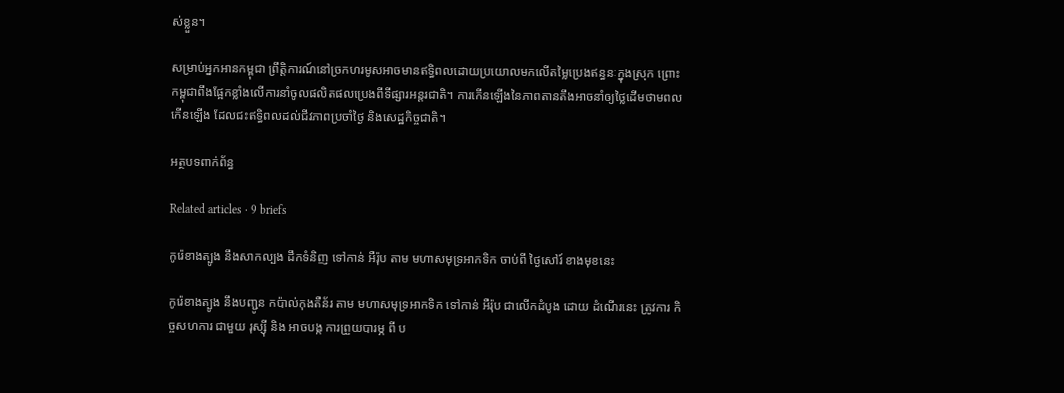ស់ខ្លួន។

សម្រាប់អ្នកអានកម្ពុជា ព្រឹត្តិការណ៍នៅច្រកហរមូសអាចមានឥទ្ធិពលដោយប្រយោលមកលើតម្លៃប្រេងឥន្ធនៈក្នុងស្រុក ព្រោះកម្ពុជាពឹងផ្អែកខ្លាំងលើការនាំចូលផលិតផលប្រេងពីទីផ្សារអន្តរជាតិ។ ការកើនឡើងនៃភាពតានតឹងអាចនាំឲ្យថ្លៃដើមថាមពលកើនឡើង ដែលជះឥទ្ធិពលដល់ជីវភាពប្រចាំថ្ងៃ និងសេដ្ឋកិច្ចជាតិ។

អត្ថបទពាក់ព័ន្ធ

Related articles · 9 briefs

កូរ៉េខាងត្បូង នឹងសាកល្បង ដឹកទំនិញ ទៅកាន់ អឺរ៉ុប តាម មហាសមុទ្រអាកទិក ចាប់ពី ថ្ងៃសៅរ៍ ខាងមុខនេះ

កូរ៉េខាងត្បូង នឹងបញ្ជូន កប៉ាល់កុងតឺន័រ តាម មហាសមុទ្រអាកទិក ទៅកាន់ អឺរ៉ុប ជាលើកដំបូង ដោយ ដំណើរនេះ ត្រូវការ កិច្ចសហការ ជាមួយ រុស្ស៊ី និង អាចបង្ក ការព្រួយបារម្ភ ពី ប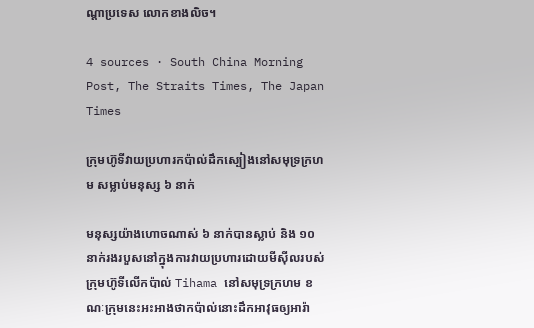ណ្តាប្រទេស លោកខាងលិច។

4 sources · South China Morning Post, The Straits Times, The Japan Times

ក្រុមហ៊ូទីវាយប្រហារកប៉ាល់ដឹកស្បៀងនៅសមុទ្រក្រហម សម្លាប់មនុស្ស ៦ នាក់

មនុស្សយ៉ាងហោចណាស់ ៦ នាក់បានស្លាប់ និង ១០ នាក់រងរបួសនៅក្នុងការវាយប្រហារដោយមីស៊ីលរបស់ក្រុមហ៊ូទីលើកប៉ាល់ Tihama នៅសមុទ្រក្រហម ខណៈក្រុមនេះអះអាងថាកប៉ាល់នោះដឹកអាវុធឲ្យអារ៉ា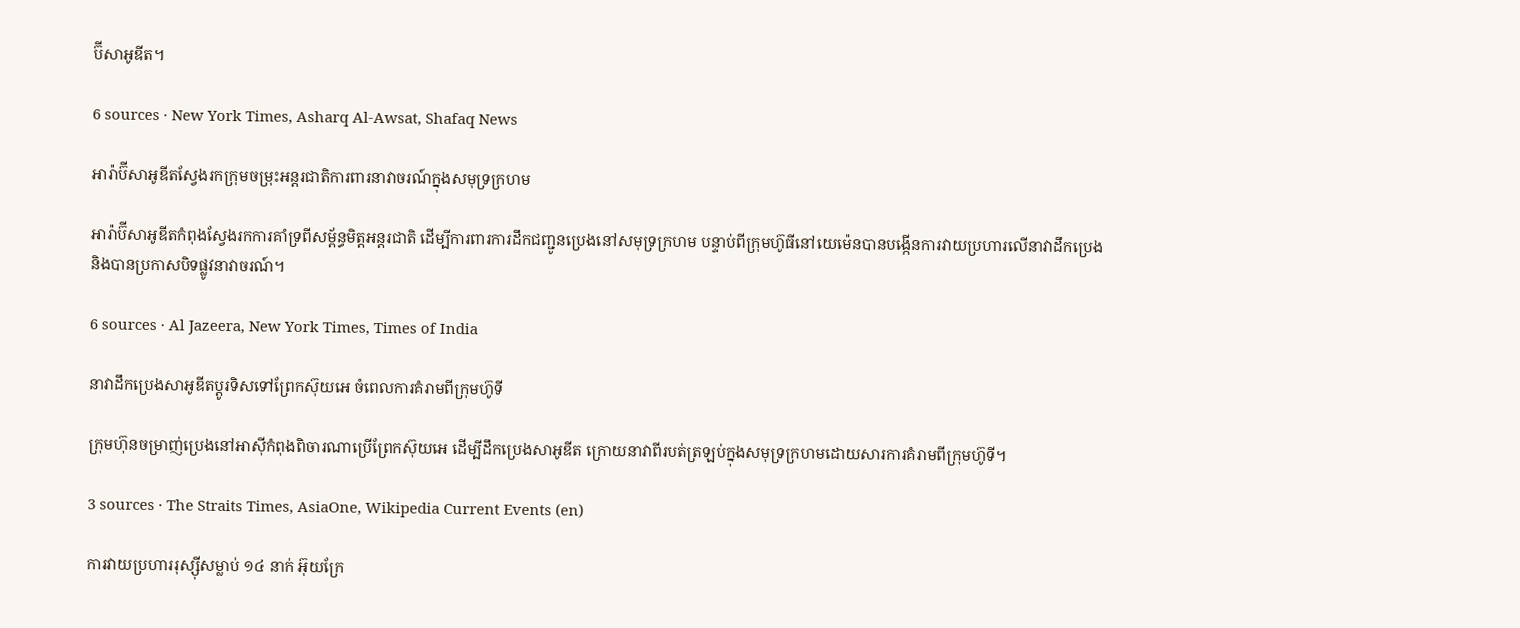ប៊ីសាអូឌីត។

6 sources · New York Times, Asharq Al-Awsat, Shafaq News

អារ៉ាប៊ីសាអូឌីតស្វែងរកក្រុមចម្រុះអន្តរជាតិការពារនាវាចរណ៍ក្នុងសមុទ្រក្រហម

អារ៉ាប៊ីសាអូឌីតកំពុងស្វែងរកការគាំទ្រពីសម្ព័ន្ធមិត្តអន្តរជាតិ ដើម្បីការពារការដឹកជញ្ជូនប្រេងនៅសមុទ្រក្រហម បន្ទាប់ពីក្រុមហ៊ូធីនៅយេម៉េនបានបង្កើនការវាយប្រហារលើនាវាដឹកប្រេង និងបានប្រកាសបិទផ្លូវនាវាចរណ៍។

6 sources · Al Jazeera, New York Times, Times of India

នាវាដឹកប្រេងសាអូឌីតប្តូរទិសទៅព្រែកស៊ុយអេ ចំពេលការគំរាមពីក្រុមហ៊ូទី

ក្រុមហ៊ុនចម្រាញ់ប្រេងនៅអាស៊ីកំពុងពិចារណាប្រើព្រែកស៊ុយអេ ដើម្បីដឹកប្រេងសាអូឌីត ក្រោយនាវាពីរបត់ត្រឡប់ក្នុងសមុទ្រក្រហមដោយសារការគំរាមពីក្រុមហ៊ូទី។

3 sources · The Straits Times, AsiaOne, Wikipedia Current Events (en)

ការវាយប្រហាររុស្ស៊ីសម្លាប់ ១៤ នាក់ អ៊ុយក្រែ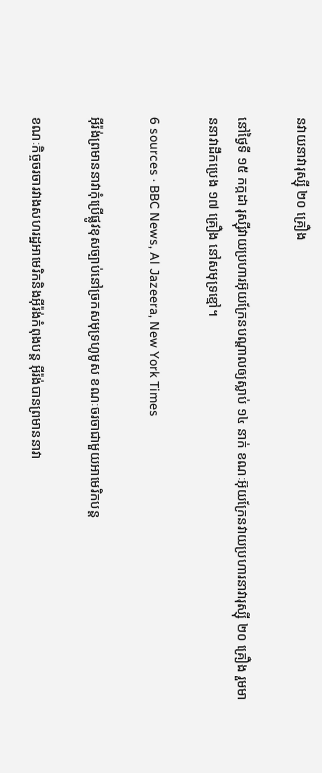នវាយនាវារុស្ស៊ី ២០ គ្រឿង

នៅថ្ងៃទី ១៥ កក្កដា រុស្ស៊ីវាយប្រហារអ៊ុយក្រែនបណ្តាលឲ្យស្លាប់ ១៤ នាក់ ខណៈអ៊ុយក្រែនវាយប្រហារនាវារុស្ស៊ី ២០ គ្រឿង រួមមាននាវាដឹកប្រេង ១៧ គ្រឿង នៅសមុទ្រខ្មៅ។

6 sources · BBC News, Al Jazeera, New York Times

អ៊ីរ៉ង់ព្រមាននាវាកុំប្រើផ្លូវខុសច្បាប់នៅច្រកសមុទ្រហូមូស ខណៈចរចាជាមួយអាមេរិកបន្ត

ខណៈកិច្ចចរចារវាងសហរដ្ឋអាមេរិកនិងអ៊ីរ៉ង់កំពុងបន្ត អ៊ីរ៉ង់បានព្រមាននាវា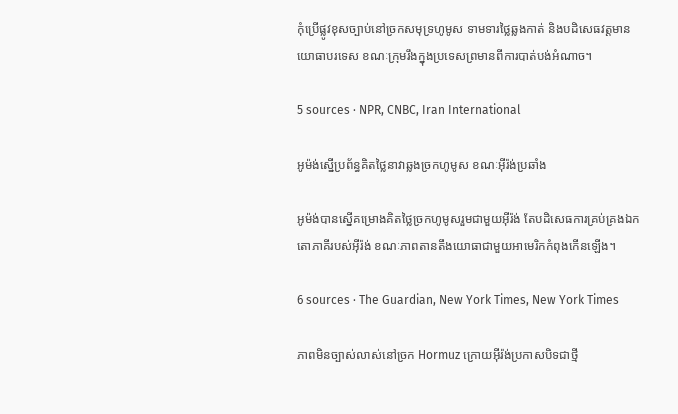កុំប្រើផ្លូវខុសច្បាប់នៅច្រកសមុទ្រហូមូស ទាមទារថ្លៃឆ្លងកាត់ និងបដិសេធវត្តមានយោធាបរទេស ខណៈក្រុមរឹងក្នុងប្រទេសព្រមានពីការបាត់បង់អំណាច។

5 sources · NPR, CNBC, Iran International

អូម៉ង់ស្នើប្រព័ន្ធគិតថ្លៃនាវាឆ្លងច្រកហូមូស ខណៈអ៊ីរ៉ង់ប្រឆាំង

អូម៉ង់បានស្នើគម្រោងគិតថ្លៃច្រកហូមូសរួមជាមួយអ៊ីរ៉ង់ តែបដិសេធការគ្រប់គ្រងឯកតោភាគីរបស់អ៊ីរ៉ង់ ខណៈភាពតានតឹងយោធាជាមួយអាមេរិកកំពុងកើនឡើង។

6 sources · The Guardian, New York Times, New York Times

ភាពមិនច្បាស់លាស់នៅច្រក Hormuz ក្រោយអ៊ីរ៉ង់ប្រកាសបិទជាថ្មី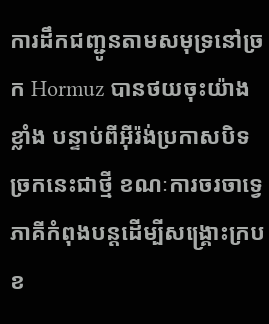ការដឹកជញ្ជូនតាមសមុទ្រនៅច្រក Hormuz បានថយចុះយ៉ាងខ្លាំង បន្ទាប់ពីអ៊ីរ៉ង់ប្រកាសបិទច្រកនេះជាថ្មី ខណៈការចរចាទ្វេភាគីកំពុងបន្តដើម្បីសង្គ្រោះក្របខ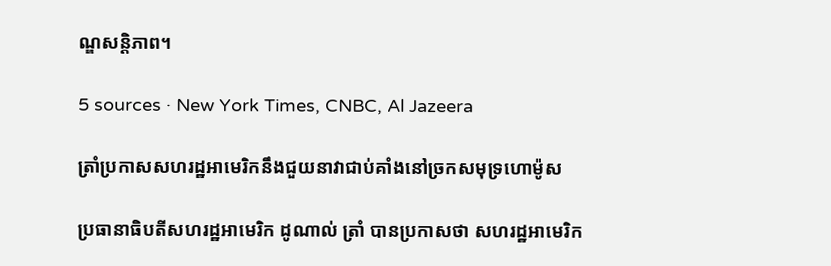ណ្ឌសន្តិភាព។

5 sources · New York Times, CNBC, Al Jazeera

ត្រាំប្រកាសសហរដ្ឋអាមេរិកនឹងជួយនាវាជាប់គាំងនៅច្រកសមុទ្រហោម៉ូស

ប្រធានាធិបតីសហរដ្ឋអាមេរិក ដូណាល់ ត្រាំ បានប្រកាសថា សហរដ្ឋអាមេរិក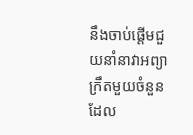នឹងចាប់ផ្ដើមជួយនាំនាវាអព្យាក្រឹតមួយចំនួនដែល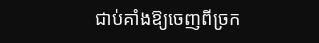ជាប់គាំងឱ្យចេញពីច្រក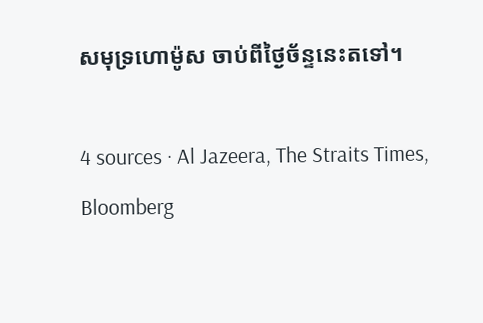សមុទ្រហោម៉ូស ចាប់ពីថ្ងៃច័ន្ទនេះតទៅ។

4 sources · Al Jazeera, The Straits Times, Bloomberg